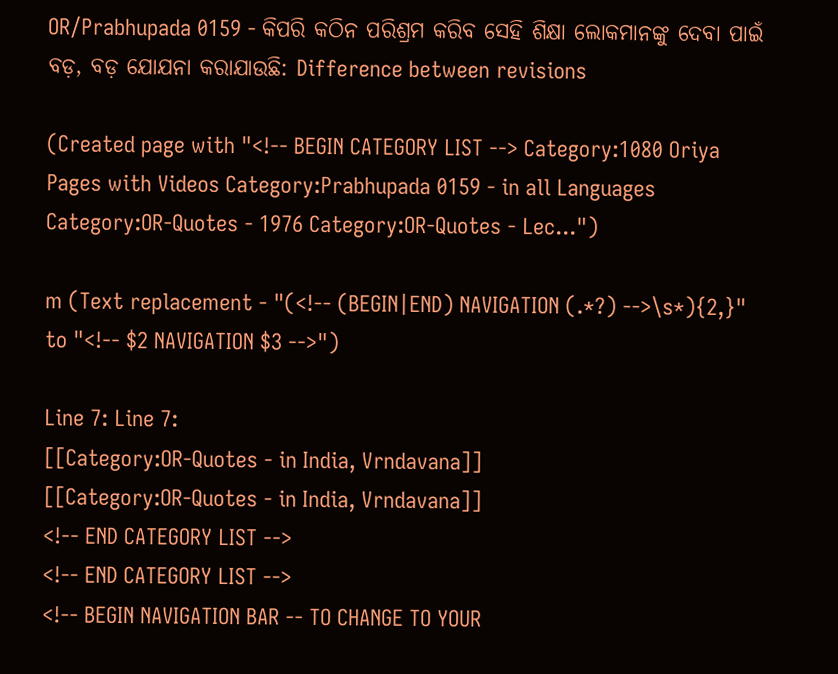OR/Prabhupada 0159 - କିପରି କଠିନ ପରିଶ୍ରମ କରିବ ସେହି ଶିକ୍ଷା ଲୋକମାନଙ୍କୁ ଦେବା ପାଇଁ ବଡ଼, ବଡ଼ ଯୋଯନା କରାଯାଉଛି: Difference between revisions

(Created page with "<!-- BEGIN CATEGORY LIST --> Category:1080 Oriya Pages with Videos Category:Prabhupada 0159 - in all Languages Category:OR-Quotes - 1976 Category:OR-Quotes - Lec...")

m (Text replacement - "(<!-- (BEGIN|END) NAVIGATION (.*?) -->\s*){2,}" to "<!-- $2 NAVIGATION $3 -->")

Line 7: Line 7:
[[Category:OR-Quotes - in India, Vrndavana]]
[[Category:OR-Quotes - in India, Vrndavana]]
<!-- END CATEGORY LIST -->
<!-- END CATEGORY LIST -->
<!-- BEGIN NAVIGATION BAR -- TO CHANGE TO YOUR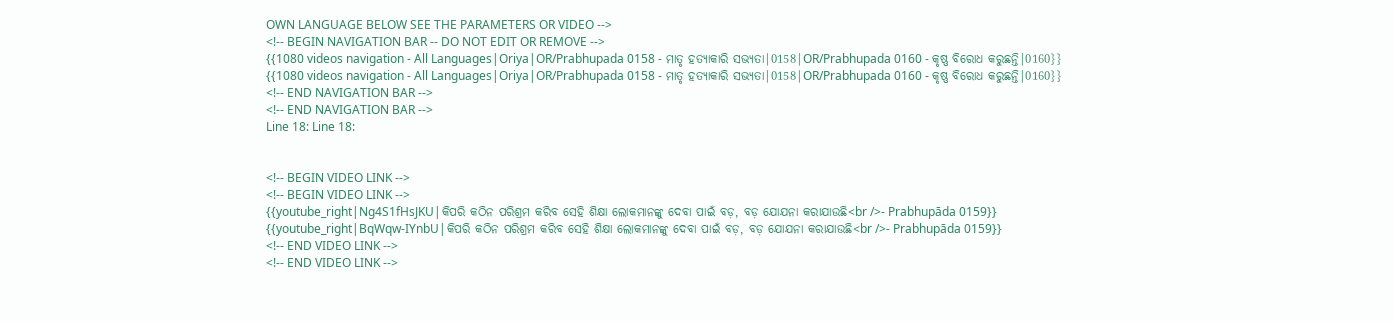OWN LANGUAGE BELOW SEE THE PARAMETERS OR VIDEO -->
<!-- BEGIN NAVIGATION BAR -- DO NOT EDIT OR REMOVE -->
{{1080 videos navigation - All Languages|Oriya|OR/Prabhupada 0158 - ମାତୃ ହତ୍ୟାକାରି ସଭ୍ୟତା|0158|OR/Prabhupada 0160 - କୃଷ୍ଣ ବିରୋଧ କରୁଛନ୍ତି|0160}}
{{1080 videos navigation - All Languages|Oriya|OR/Prabhupada 0158 - ମାତୃ ହତ୍ୟାକାରି ସଭ୍ୟତା|0158|OR/Prabhupada 0160 - କୃଷ୍ଣ ବିରୋଧ କରୁଛନ୍ତି|0160}}
<!-- END NAVIGATION BAR -->
<!-- END NAVIGATION BAR -->
Line 18: Line 18:


<!-- BEGIN VIDEO LINK -->
<!-- BEGIN VIDEO LINK -->
{{youtube_right|Ng4S1fHsJKU|କିପରି କଠିନ ପରିଶ୍ରମ କରିବ ସେହି ଶିକ୍ଷା ଲୋକମାନଙ୍କୁ ଦେବା ପାଇଁ ବଡ଼, ବଡ଼ ଯୋଯନା କରାଯାଉଛି<br />- Prabhupāda 0159}}
{{youtube_right|BqWqw-IYnbU|କିପରି କଠିନ ପରିଶ୍ରମ କରିବ ସେହି ଶିକ୍ଷା ଲୋକମାନଙ୍କୁ ଦେବା ପାଇଁ ବଡ଼, ବଡ଼ ଯୋଯନା କରାଯାଉଛି<br />- Prabhupāda 0159}}
<!-- END VIDEO LINK -->
<!-- END VIDEO LINK -->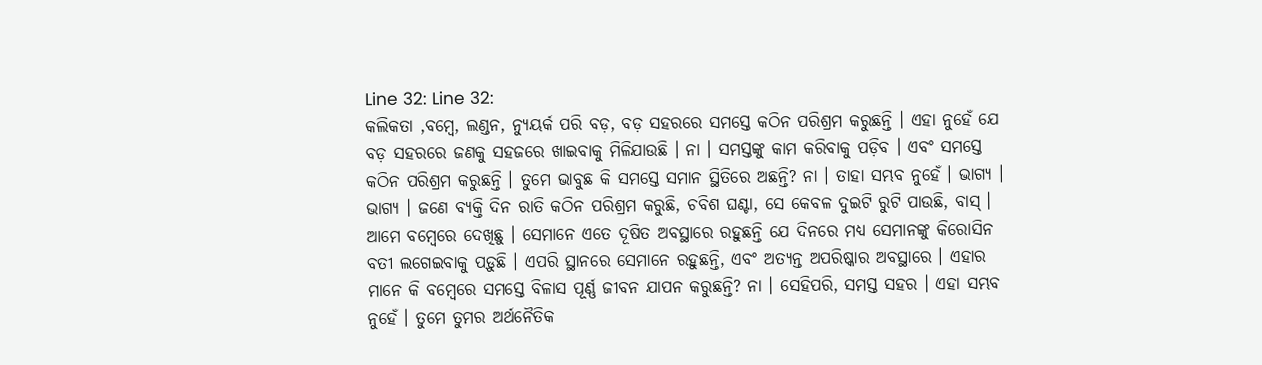Line 32: Line 32:
କଲିକତା ,ବମ୍ଵେ, ଲଣ୍ଡନ, ନ୍ୟୁୟର୍କ ପରି ବଡ଼, ବଡ଼ ସହରରେ ସମସ୍ତେ କଠିନ ପରିଶ୍ରମ କରୁଛନ୍ତି । ଏହା ନୁହେଁ ଯେ ବଡ଼ ସହରରେ ଜଣକୁ ସହଜରେ ଖାଇବାକୁ ମିଳିଯାଉଛି । ନା । ସମସ୍ତଙ୍କୁ କାମ କରିବାକୁ ପଡ଼ିବ । ଏବଂ ସମସ୍ତେ କଠିନ ପରିଶ୍ରମ କରୁଛନ୍ତି । ତୁମେ ଭାବୁଛ କି ସମସ୍ତେ ସମାନ ସ୍ଥିତିରେ ଅଛନ୍ତି? ନା । ତାହା ସମ୍ଭବ ନୁହେଁ । ଭାଗ୍ୟ । ଭାଗ୍ୟ । ଜଣେ ବ୍ୟକ୍ତି ଦିନ ରାତି କଠିନ ପରିଶ୍ରମ କରୁଛି, ଚବିଶ ଘଣ୍ଟା, ସେ କେବଳ ଦୁଇଟି ରୁଟି ପାଉଛି, ବାସ୍ । ଆମେ ବମ୍ଵେରେ ଦେଖିଛୁ । ସେମାନେ ଏତେ ଦୂଷିତ ଅବସ୍ଥାରେ ରହୁଛନ୍ତି ଯେ ଦିନରେ ମଧ୍ୟ ସେମାନଙ୍କୁ କିରୋସିନ ବତୀ ଲଗେଇବାକୁ ପଡ଼ୁଛି । ଏପରି ସ୍ଥାନରେ ସେମାନେ ରହୁଛନ୍ତି, ଏବଂ ଅତ୍ୟନ୍ତ ଅପରିଷ୍କାର ଅବସ୍ଥାରେ । ଏହାର ମାନେ କି ବମ୍ବେରେ ସମସ୍ତେ ବିଳାସ ପୂର୍ଣ୍ଣ ଜୀବନ ଯାପନ କରୁଛନ୍ତି? ନା । ସେହିପରି, ସମସ୍ତ ସହର । ଏହା ସମ୍ଭବ ନୁହେଁ । ତୁମେ ତୁମର ଅର୍ଥନୈତିକ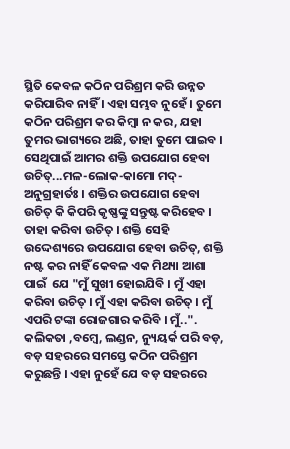ସ୍ଥିତି କେବଳ କଠିନ ପରିଶ୍ରମ କରି ଉନ୍ନତ କରିପାରିବ ନାହିଁ । ଏହା ସମ୍ଭବ ନୁହେଁ । ତୁମେ କଠିନ ପରିଶ୍ରମ କର କିମ୍ଵା ନ କର, ଯହା ତୁମର ଭାଗ୍ୟରେ ଅଛି, ତାହା ତୁମେ ପାଇବ । ସେଥିପାଇଁ ଆମର ଶକ୍ତି ଉପଯୋଗ ହେବା ଉଚିତ୍...ମଳ-ଲୋକ-କାମୋ ମଦ୍-ଅନୁଗ୍ରହାର୍ତଃ । ଶକ୍ତିର ଉପଯୋଗ ହେବା ଉଚିତ୍ କି କିପରି କୃଷ୍ଣଙ୍କୁ ସନ୍ତୁଷ୍ଟ କରିହେବ । ତାହା କରିବା ଉଚିତ୍ । ଶକ୍ତି ସେହି ଉଦ୍ଦେଶ୍ୟରେ ଉପଯୋଗ ହେବା ଉଚିତ୍, ଶକ୍ତି ନଷ୍ଟ କର ନାହିଁ କେବଳ ଏକ ମିଥ୍ୟା ଆଶା ପାଇଁ  ଯେ "ମୁଁ ସୁଖୀ ହୋଇଯିବି । ମୁଁ ଏହା କରିବା ଉଚିତ୍ । ମୁଁ ଏହା କରିବା ଉଚିତ୍ । ମୁଁ ଏପରି ଟଙ୍କା ରୋଜଗାର କରିବି । ମୁଁ..".
କଲିକତା ,ବମ୍ଵେ, ଲଣ୍ଡନ, ନ୍ୟୁୟର୍କ ପରି ବଡ଼, ବଡ଼ ସହରରେ ସମସ୍ତେ କଠିନ ପରିଶ୍ରମ କରୁଛନ୍ତି । ଏହା ନୁହେଁ ଯେ ବଡ଼ ସହରରେ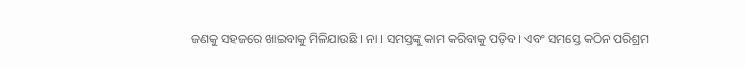ଜଣକୁ ସହଜରେ ଖାଇବାକୁ ମିଳିଯାଉଛି । ନା । ସମସ୍ତଙ୍କୁ କାମ କରିବାକୁ ପଡ଼ିବ । ଏବଂ ସମସ୍ତେ କଠିନ ପରିଶ୍ରମ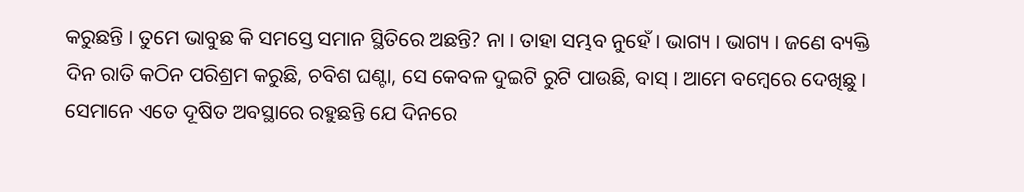କରୁଛନ୍ତି । ତୁମେ ଭାବୁଛ କି ସମସ୍ତେ ସମାନ ସ୍ଥିତିରେ ଅଛନ୍ତି? ନା । ତାହା ସମ୍ଭବ ନୁହେଁ । ଭାଗ୍ୟ । ଭାଗ୍ୟ । ଜଣେ ବ୍ୟକ୍ତି ଦିନ ରାତି କଠିନ ପରିଶ୍ରମ କରୁଛି, ଚବିଶ ଘଣ୍ଟା, ସେ କେବଳ ଦୁଇଟି ରୁଟି ପାଉଛି, ବାସ୍ । ଆମେ ବମ୍ଵେରେ ଦେଖିଛୁ । ସେମାନେ ଏତେ ଦୂଷିତ ଅବସ୍ଥାରେ ରହୁଛନ୍ତି ଯେ ଦିନରେ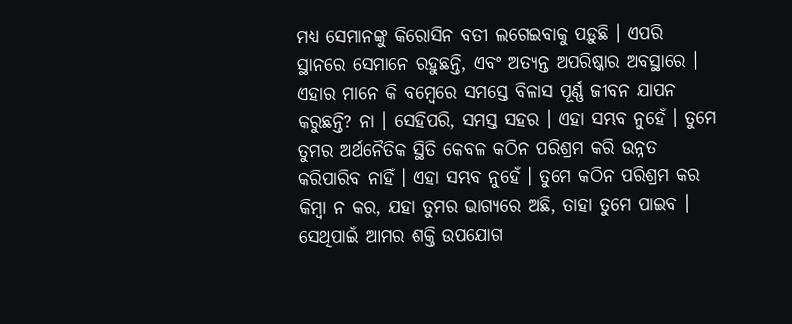ମଧ୍ୟ ସେମାନଙ୍କୁ କିରୋସିନ ବତୀ ଲଗେଇବାକୁ ପଡ଼ୁଛି । ଏପରି ସ୍ଥାନରେ ସେମାନେ ରହୁଛନ୍ତି, ଏବଂ ଅତ୍ୟନ୍ତ ଅପରିଷ୍କାର ଅବସ୍ଥାରେ । ଏହାର ମାନେ କି ବମ୍ବେରେ ସମସ୍ତେ ବିଳାସ ପୂର୍ଣ୍ଣ ଜୀବନ ଯାପନ କରୁଛନ୍ତି? ନା । ସେହିପରି, ସମସ୍ତ ସହର । ଏହା ସମ୍ଭବ ନୁହେଁ । ତୁମେ ତୁମର ଅର୍ଥନୈତିକ ସ୍ଥିତି କେବଳ କଠିନ ପରିଶ୍ରମ କରି ଉନ୍ନତ କରିପାରିବ ନାହିଁ । ଏହା ସମ୍ଭବ ନୁହେଁ । ତୁମେ କଠିନ ପରିଶ୍ରମ କର କିମ୍ଵା ନ କର, ଯହା ତୁମର ଭାଗ୍ୟରେ ଅଛି, ତାହା ତୁମେ ପାଇବ । ସେଥିପାଇଁ ଆମର ଶକ୍ତି ଉପଯୋଗ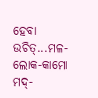ହେବା ଉଚିତ୍...ମଳ-ଲୋକ-କାମୋ ମଦ୍-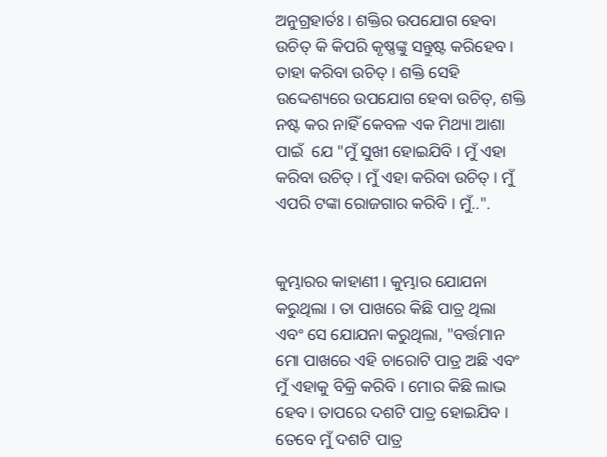ଅନୁଗ୍ରହାର୍ତଃ । ଶକ୍ତିର ଉପଯୋଗ ହେବା ଉଚିତ୍ କି କିପରି କୃଷ୍ଣଙ୍କୁ ସନ୍ତୁଷ୍ଟ କରିହେବ । ତାହା କରିବା ଉଚିତ୍ । ଶକ୍ତି ସେହି ଉଦ୍ଦେଶ୍ୟରେ ଉପଯୋଗ ହେବା ଉଚିତ୍, ଶକ୍ତି ନଷ୍ଟ କର ନାହିଁ କେବଳ ଏକ ମିଥ୍ୟା ଆଶା ପାଇଁ  ଯେ "ମୁଁ ସୁଖୀ ହୋଇଯିବି । ମୁଁ ଏହା କରିବା ଉଚିତ୍ । ମୁଁ ଏହା କରିବା ଉଚିତ୍ । ମୁଁ ଏପରି ଟଙ୍କା ରୋଜଗାର କରିବି । ମୁଁ..".


କୁମ୍ଭାରର କାହାଣୀ । କୁମ୍ଭାର ଯୋଯନା କରୁଥିଲା । ତା ପାଖରେ କିଛି ପାତ୍ର ଥିଲା ଏବଂ ସେ ଯୋଯନା କରୁଥିଲା, "ବର୍ତ୍ତମାନ ମୋ ପାଖରେ ଏହି ଚାରୋଟି ପାତ୍ର ଅଛି ଏବଂ ମୁଁ ଏହାକୁ ବିକ୍ରି କରିବି । ମୋର କିଛି ଲାଭ ହେବ । ତାପରେ ଦଶଟି ପାତ୍ର ହୋଇଯିବ । ତେବେ ମୁଁ ଦଶଟି ପାତ୍ର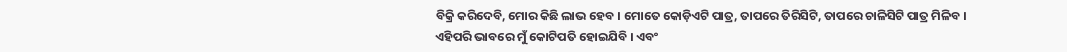ବିକ୍ରି କରିଦେବି, ମୋର କିଛି ଲାଭ ହେବ । ମୋତେ କୋଡ଼ିଏଟି ପାତ୍ର, ତାପରେ ତିରିସିଟି, ତାପରେ ଚାଳିସିଟି ପାତ୍ର ମିଳିବ । ଏହିପରି ଭାବରେ ମୁଁ କୋଟିପତି ହୋଇଯିବି । ଏବଂ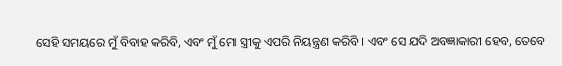ସେହି ସମୟରେ ମୁଁ ବିବାହ କରିବି, ଏବଂ ମୁଁ ମୋ ସ୍ତ୍ରୀକୁ ଏପରି ନିୟନ୍ତ୍ରଣ କରିବି । ଏବଂ ସେ ଯଦି ଅବଜ୍ଞାକାରୀ ହେବ, ତେବେ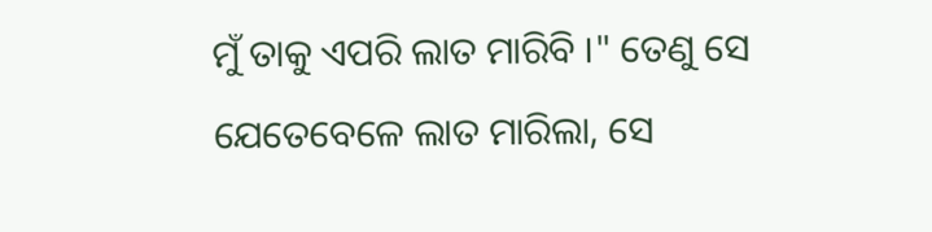ମୁଁ ତାକୁ ଏପରି ଲାତ ମାରିବି ।" ତେଣୁ ସେ ଯେତେବେଳେ ଲାତ ମାରିଲା, ସେ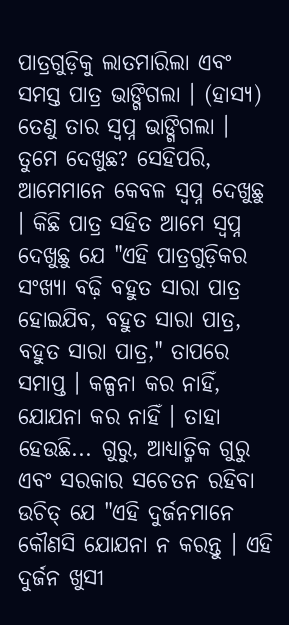ପାତ୍ରଗୁଡ଼ିକୁ ଲାତମାରିଲା ଏବଂ ସମସ୍ତ ପାତ୍ର ଭାଙ୍ଗିଗଲା । (ହାସ୍ୟ) ତେଣୁ ତାର ସ୍ଵପ୍ନ ଭାଙ୍ଗିଗଲା । ତୁମେ ଦେଖୁଛ? ସେହିପରି, ଆମେମାନେ କେବଳ ସ୍ଵପ୍ନ ଦେଖୁଛୁ । କିଛି ପାତ୍ର ସହିତ ଆମେ ସ୍ଵପ୍ନ ଦେଖୁଛୁ ଯେ "ଏହି ପାତ୍ରଗୁଡ଼ିକର ସଂଖ୍ୟା ବଢ଼ି ବହୁତ ସାରା ପାତ୍ର ହୋଇଯିବ, ବହୁତ ସାରା ପାତ୍ର, ବହୁତ ସାରା ପାତ୍ର," ତାପରେ ସମାପ୍ତ । କଳ୍ପନା କର ନାହିଁ, ଯୋଯନା କର ନାହିଁ । ତାହା ହେଉଛି... ଗୁରୁ, ଆଧ୍ୟାତ୍ମିକ ଗୁରୁ ଏବଂ ସରକାର ସଚେତନ ରହିବା ଉଚିତ୍ ଯେ "ଏହି ଦୁର୍ଜନମାନେ କୌଣସି ଯୋଯନା ନ କରନ୍ତୁ । ଏହି ଦୁର୍ଜନ ଖୁସୀ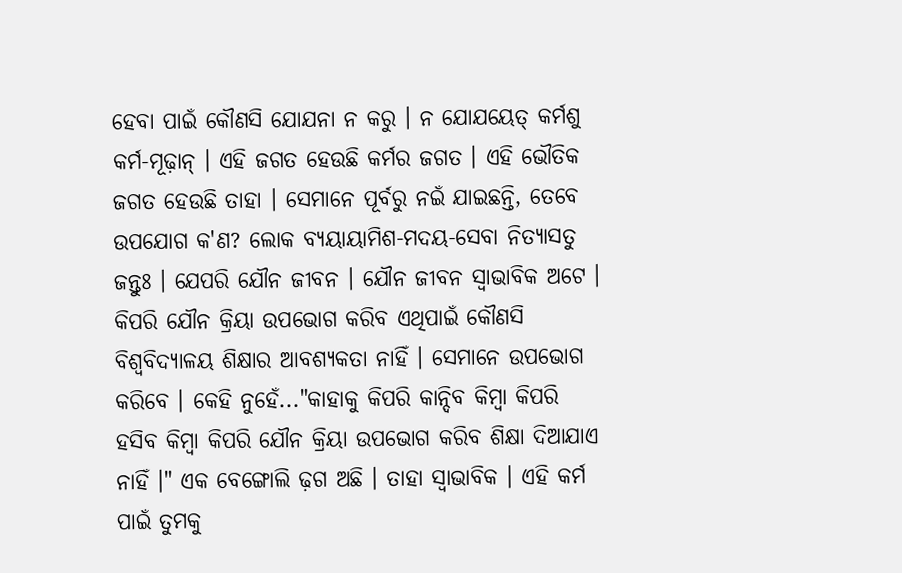ହେବା ପାଇଁ କୌଣସି ଯୋଯନା ନ କରୁ । ନ ଯୋଯୟେତ୍ କର୍ମଶୁ କର୍ମ-ମୂଢ଼ାନ୍ । ଏହି ଜଗତ ହେଉଛି କର୍ମର ଜଗତ । ଏହି ଭୌତିକ ଜଗତ ହେଉଛି ତାହା । ସେମାନେ ପୂର୍ବରୁ ନଇଁ ଯାଇଛନ୍ତି, ତେବେ ଉପଯୋଗ କ'ଣ? ଲୋକ ବ୍ୟୟାୟାମିଶ-ମଦୟ-ସେବା ନିତ୍ୟାସତୁ ଜନ୍ତୁଃ । ଯେପରି ଯୌନ ଜୀବନ । ଯୌନ ଜୀବନ ସ୍ଵାଭାବିକ ଅଟେ । କିପରି ଯୌନ କ୍ରିୟା ଉପଭୋଗ କରିବ ଏଥିପାଇଁ କୌଣସି ବିଶ୍ଵବିଦ୍ୟାଳୟ ଶିକ୍ଷାର ଆବଶ୍ୟକତା ନାହିଁ । ସେମାନେ ଉପଭୋଗ କରିବେ । କେହି ନୁହେଁ..."କାହାକୁ କିପରି କାନ୍ଦିବ କିମ୍ଵା କିପରି ହସିବ କିମ୍ଵା କିପରି ଯୌନ କ୍ରିୟା ଉପଭୋଗ କରିବ ଶିକ୍ଷା ଦିଆଯାଏ ନାହିଁ ।" ଏକ ବେଙ୍ଗୋଲି ଢ଼ଗ ଅଛି । ତାହା ସ୍ଵାଭାବିକ । ଏହି କର୍ମ ପାଇଁ ତୁମକୁ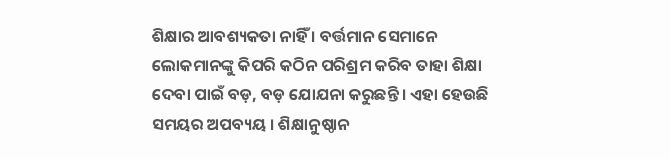ଶିକ୍ଷାର ଆବଶ୍ୟକତା ନାହିଁ । ବର୍ତ୍ତମାନ ସେମାନେ ଲୋକମାନଙ୍କୁ କିପରି କଠିନ ପରିଶ୍ରମ କରିବ ତାହା ଶିକ୍ଷା ଦେବା ପାଇଁ ବଡ଼, ବଡ଼ ଯୋଯନା କରୁଛନ୍ତି । ଏହା ହେଉଛି ସମୟର ଅପବ୍ୟୟ । ଶିକ୍ଷାନୁଷ୍ଠାନ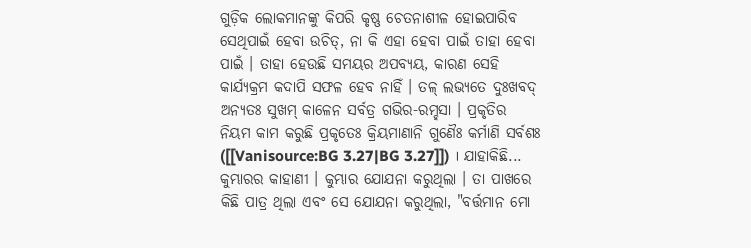ଗୁଡ଼ିକ ଲୋକମାନଙ୍କୁ କିପରି କୃଷ୍ଣ ଚେତନାଶୀଳ ହୋଇପାରିବ ସେଥିପାଇଁ ହେବା ଉଚିତ୍, ନା କି ଏହା ହେବା ପାଇଁ ତାହା ହେବା ପାଇଁ । ତାହା ହେଉଛି ସମୟର ଅପବ୍ୟୟ, କାରଣ ସେହି କାର୍ଯ୍ୟକ୍ରମ କଦାପି ସଫଳ ହେବ ନାହିଁ । ତଳ୍ ଲଭ୍ୟତେ ଦୁଃଖବଦ୍ ଅନ୍ୟତଃ ସୁଖମ୍ କାଳେନ ସର୍ବତ୍ର ଗଭିର-ରମ୍ହସା । ପ୍ରକୃତିର ନିୟମ କାମ କରୁଛି ପ୍ରକୃତେଃ କ୍ରିୟମାଣାନି ଗୁଣୈଃ କର୍ମାଣି ସର୍ବଶଃ ([[Vanisource:BG 3.27|BG 3.27]]) । ଯାହାକିଛି...
କୁମ୍ଭାରର କାହାଣୀ । କୁମ୍ଭାର ଯୋଯନା କରୁଥିଲା । ତା ପାଖରେ କିଛି ପାତ୍ର ଥିଲା ଏବଂ ସେ ଯୋଯନା କରୁଥିଲା, "ବର୍ତ୍ତମାନ ମୋ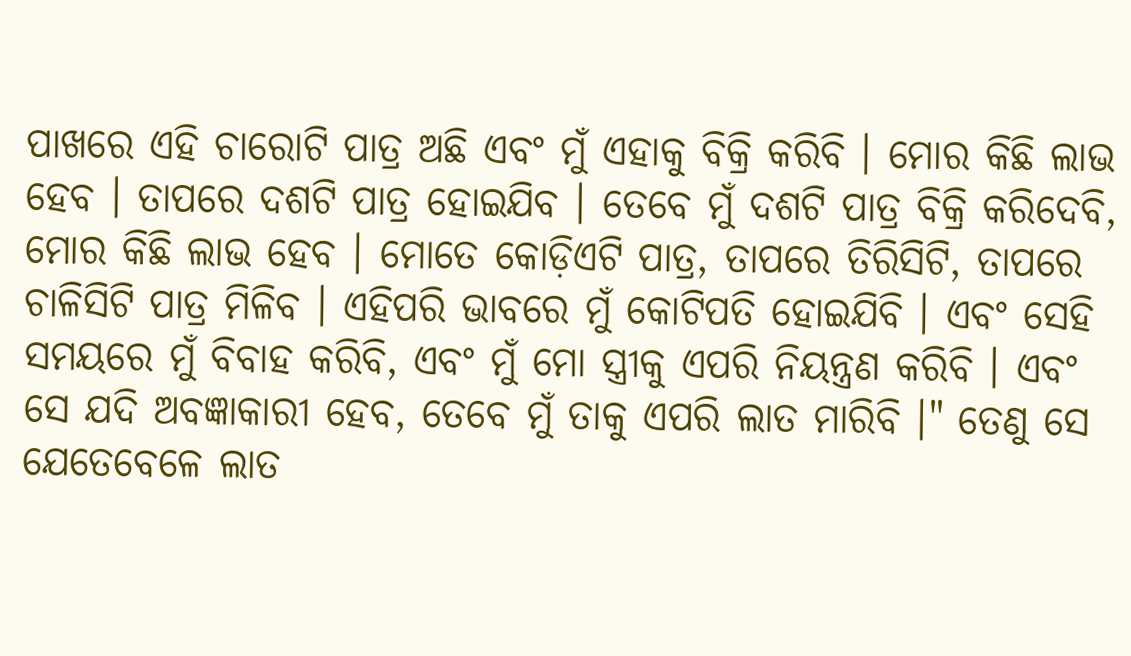ପାଖରେ ଏହି ଚାରୋଟି ପାତ୍ର ଅଛି ଏବଂ ମୁଁ ଏହାକୁ ବିକ୍ରି କରିବି । ମୋର କିଛି ଲାଭ ହେବ । ତାପରେ ଦଶଟି ପାତ୍ର ହୋଇଯିବ । ତେବେ ମୁଁ ଦଶଟି ପାତ୍ର ବିକ୍ରି କରିଦେବି, ମୋର କିଛି ଲାଭ ହେବ । ମୋତେ କୋଡ଼ିଏଟି ପାତ୍ର, ତାପରେ ତିରିସିଟି, ତାପରେ ଚାଳିସିଟି ପାତ୍ର ମିଳିବ । ଏହିପରି ଭାବରେ ମୁଁ କୋଟିପତି ହୋଇଯିବି । ଏବଂ ସେହି ସମୟରେ ମୁଁ ବିବାହ କରିବି, ଏବଂ ମୁଁ ମୋ ସ୍ତ୍ରୀକୁ ଏପରି ନିୟନ୍ତ୍ରଣ କରିବି । ଏବଂ ସେ ଯଦି ଅବଜ୍ଞାକାରୀ ହେବ, ତେବେ ମୁଁ ତାକୁ ଏପରି ଲାତ ମାରିବି ।" ତେଣୁ ସେ ଯେତେବେଳେ ଲାତ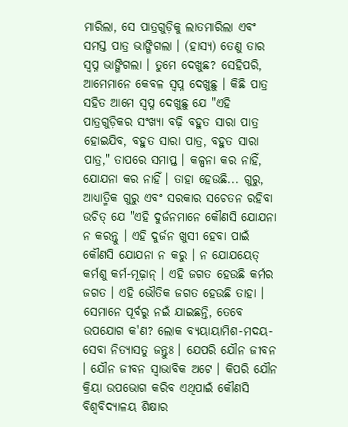ମାରିଲା, ସେ ପାତ୍ରଗୁଡ଼ିକୁ ଲାତମାରିଲା ଏବଂ ସମସ୍ତ ପାତ୍ର ଭାଙ୍ଗିଗଲା । (ହାସ୍ୟ) ତେଣୁ ତାର ସ୍ଵପ୍ନ ଭାଙ୍ଗିଗଲା । ତୁମେ ଦେଖୁଛ? ସେହିପରି, ଆମେମାନେ କେବଳ ସ୍ଵପ୍ନ ଦେଖୁଛୁ । କିଛି ପାତ୍ର ସହିତ ଆମେ ସ୍ଵପ୍ନ ଦେଖୁଛୁ ଯେ "ଏହି ପାତ୍ରଗୁଡ଼ିକର ସଂଖ୍ୟା ବଢ଼ି ବହୁତ ସାରା ପାତ୍ର ହୋଇଯିବ, ବହୁତ ସାରା ପାତ୍ର, ବହୁତ ସାରା ପାତ୍ର," ତାପରେ ସମାପ୍ତ । କଳ୍ପନା କର ନାହିଁ, ଯୋଯନା କର ନାହିଁ । ତାହା ହେଉଛି... ଗୁରୁ, ଆଧ୍ୟାତ୍ମିକ ଗୁରୁ ଏବଂ ସରକାର ସଚେତନ ରହିବା ଉଚିତ୍ ଯେ "ଏହି ଦୁର୍ଜନମାନେ କୌଣସି ଯୋଯନା ନ କରନ୍ତୁ । ଏହି ଦୁର୍ଜନ ଖୁସୀ ହେବା ପାଇଁ କୌଣସି ଯୋଯନା ନ କରୁ । ନ ଯୋଯୟେତ୍ କର୍ମଶୁ କର୍ମ-ମୂଢ଼ାନ୍ । ଏହି ଜଗତ ହେଉଛି କର୍ମର ଜଗତ । ଏହି ଭୌତିକ ଜଗତ ହେଉଛି ତାହା । ସେମାନେ ପୂର୍ବରୁ ନଇଁ ଯାଇଛନ୍ତି, ତେବେ ଉପଯୋଗ କ'ଣ? ଲୋକ ବ୍ୟୟାୟାମିଶ-ମଦୟ-ସେବା ନିତ୍ୟାସତୁ ଜନ୍ତୁଃ । ଯେପରି ଯୌନ ଜୀବନ । ଯୌନ ଜୀବନ ସ୍ଵାଭାବିକ ଅଟେ । କିପରି ଯୌନ କ୍ରିୟା ଉପଭୋଗ କରିବ ଏଥିପାଇଁ କୌଣସି ବିଶ୍ଵବିଦ୍ୟାଳୟ ଶିକ୍ଷାର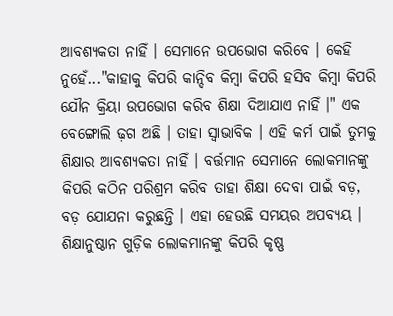ଆବଶ୍ୟକତା ନାହିଁ । ସେମାନେ ଉପଭୋଗ କରିବେ । କେହି ନୁହେଁ..."କାହାକୁ କିପରି କାନ୍ଦିବ କିମ୍ଵା କିପରି ହସିବ କିମ୍ଵା କିପରି ଯୌନ କ୍ରିୟା ଉପଭୋଗ କରିବ ଶିକ୍ଷା ଦିଆଯାଏ ନାହିଁ ।" ଏକ ବେଙ୍ଗୋଲି ଢ଼ଗ ଅଛି । ତାହା ସ୍ଵାଭାବିକ । ଏହି କର୍ମ ପାଇଁ ତୁମକୁ ଶିକ୍ଷାର ଆବଶ୍ୟକତା ନାହିଁ । ବର୍ତ୍ତମାନ ସେମାନେ ଲୋକମାନଙ୍କୁ କିପରି କଠିନ ପରିଶ୍ରମ କରିବ ତାହା ଶିକ୍ଷା ଦେବା ପାଇଁ ବଡ଼, ବଡ଼ ଯୋଯନା କରୁଛନ୍ତି । ଏହା ହେଉଛି ସମୟର ଅପବ୍ୟୟ । ଶିକ୍ଷାନୁଷ୍ଠାନ ଗୁଡ଼ିକ ଲୋକମାନଙ୍କୁ କିପରି କୃଷ୍ଣ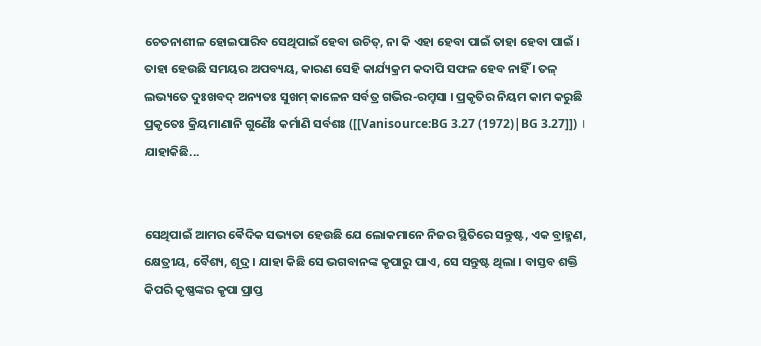ଚେତନାଶୀଳ ହୋଇପାରିବ ସେଥିପାଇଁ ହେବା ଉଚିତ୍, ନା କି ଏହା ହେବା ପାଇଁ ତାହା ହେବା ପାଇଁ । ତାହା ହେଉଛି ସମୟର ଅପବ୍ୟୟ, କାରଣ ସେହି କାର୍ଯ୍ୟକ୍ରମ କଦାପି ସଫଳ ହେବ ନାହିଁ । ତଳ୍ ଲଭ୍ୟତେ ଦୁଃଖବଦ୍ ଅନ୍ୟତଃ ସୁଖମ୍ କାଳେନ ସର୍ବତ୍ର ଗଭିର-ରମ୍ହସା । ପ୍ରକୃତିର ନିୟମ କାମ କରୁଛି ପ୍ରକୃତେଃ କ୍ରିୟମାଣାନି ଗୁଣୈଃ କର୍ମାଣି ସର୍ବଶଃ ([[Vanisource:BG 3.27 (1972)|BG 3.27]]) । ଯାହାକିଛି...


ସେଥିପାଇଁ ଆମର ଵୈଦିକ ସଭ୍ୟତା ହେଉଛି ଯେ ଲୋକମାନେ ନିଜର ସ୍ଥିତିରେ ସନ୍ତୁଷ୍ଟ, ଏକ ବ୍ରାହ୍ମଣ, କ୍ଷେତ୍ରୀୟ, ବୈଶ୍ୟ, ଶୂଦ୍ର । ଯାହା କିଛି ସେ ଭଗବାନଙ୍କ କୃପାରୁ ପାଏ, ସେ ସନ୍ତୁଷ୍ଟ ଥିଲା । ବାସ୍ତବ ଶକ୍ତି କିପରି କୃଷ୍ଣଙ୍କର କୃପା ପ୍ରାପ୍ତ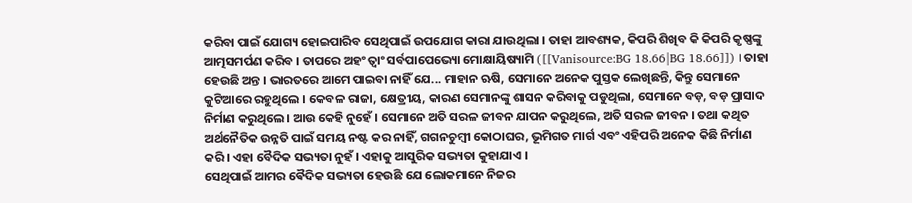କରିବା ପାଇଁ ଯୋଗ୍ୟ ହୋଇପାରିବ ସେଥିପାଇଁ ଉପଯୋଗ କାରା ଯାଉଥିଲା । ତାହା ଆବଶ୍ୟକ, କିପରି ଶିଖିବ କି କିପରି କୃଷ୍ଣଙ୍କୁ ଆତ୍ମସମର୍ପଣ କରିବ । ତାପରେ ଅହଂ ତ୍ଵାଂ ସର୍ବପାପେଭ୍ୟୋ ମୋକ୍ଷାୟିଷ୍ୟାମି ([[Vanisource:BG 18.66|BG 18.66]]) । ତାହା ହେଉଛି ଅନ୍ତ । ଭାରତରେ ଆମେ ପାଇବା ନାହିଁ ଯେ... ମାହାନ ଋଷି, ସେମାନେ ଅନେକ ପୁସ୍ତକ ଲେଖିଛନ୍ତି, କିନ୍ତୁ ସେମାନେ କୁଟିଆରେ ରହୁଥିଲେ । କେବଳ ରାଜା, କ୍ଷେତ୍ରୀୟ, କାରଣ ସେମାନଙ୍କୁ ଶାସନ କରିବାକୁ ପଡୁଥିଲା, ସେମାନେ ବଡ଼, ବଡ଼ ପ୍ରାସାଦ ନିର୍ମାଣ କରୁଥିଲେ । ଆଉ କେହି ନୁହେଁ । ସେମାନେ ଅତି ସରଳ ଜୀବନ ଯାପନ କରୁଥିଲେ, ଅତି ସରଳ ଜୀବନ । ତଥା କଥିତ ଅର୍ଥନୈତିକ ଉନ୍ନତି ପାଇଁ ସମୟ ନଷ୍ଟ କର ନାହିଁ, ଗଗନଚୁମ୍ବୀ କୋଠାଘର, ଭୂମିଗତ ମାର୍ଗ ଏବଂ ଏହିପରି ଅନେକ କିଛି ନିର୍ମାଣ କରି । ଏହା ବୈଦିକ ସଭ୍ୟତା ନୁହଁ । ଏହାକୁ ଆସୁରିକ ସଭ୍ୟତା କୁହାଯାଏ ।
ସେଥିପାଇଁ ଆମର ଵୈଦିକ ସଭ୍ୟତା ହେଉଛି ଯେ ଲୋକମାନେ ନିଜର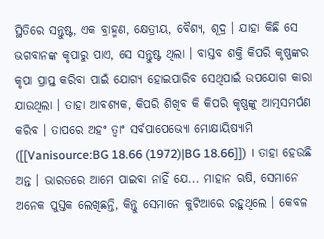ସ୍ଥିତିରେ ସନ୍ତୁଷ୍ଟ, ଏକ ବ୍ରାହ୍ମଣ, କ୍ଷେତ୍ରୀୟ, ବୈଶ୍ୟ, ଶୂଦ୍ର । ଯାହା କିଛି ସେ ଭଗବାନଙ୍କ କୃପାରୁ ପାଏ, ସେ ସନ୍ତୁଷ୍ଟ ଥିଲା । ବାସ୍ତବ ଶକ୍ତି କିପରି କୃଷ୍ଣଙ୍କର କୃପା ପ୍ରାପ୍ତ କରିବା ପାଇଁ ଯୋଗ୍ୟ ହୋଇପାରିବ ସେଥିପାଇଁ ଉପଯୋଗ କାରା ଯାଉଥିଲା । ତାହା ଆବଶ୍ୟକ, କିପରି ଶିଖିବ କି କିପରି କୃଷ୍ଣଙ୍କୁ ଆତ୍ମସମର୍ପଣ କରିବ । ତାପରେ ଅହଂ ତ୍ଵାଂ ସର୍ବପାପେଭ୍ୟୋ ମୋକ୍ଷାୟିଷ୍ୟାମି ([[Vanisource:BG 18.66 (1972)|BG 18.66]]) । ତାହା ହେଉଛି ଅନ୍ତ । ଭାରତରେ ଆମେ ପାଇବା ନାହିଁ ଯେ... ମାହାନ ଋଷି, ସେମାନେ ଅନେକ ପୁସ୍ତକ ଲେଖିଛନ୍ତି, କିନ୍ତୁ ସେମାନେ କୁଟିଆରେ ରହୁଥିଲେ । କେବଳ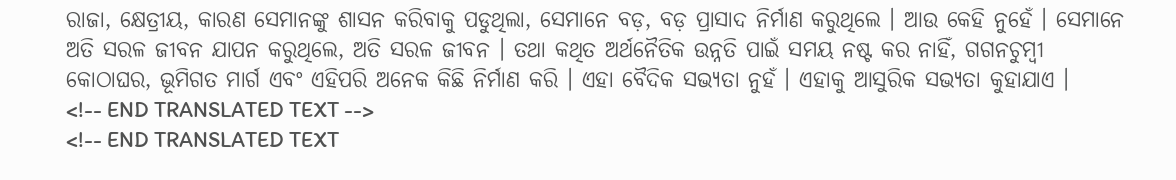ରାଜା, କ୍ଷେତ୍ରୀୟ, କାରଣ ସେମାନଙ୍କୁ ଶାସନ କରିବାକୁ ପଡୁଥିଲା, ସେମାନେ ବଡ଼, ବଡ଼ ପ୍ରାସାଦ ନିର୍ମାଣ କରୁଥିଲେ । ଆଉ କେହି ନୁହେଁ । ସେମାନେ ଅତି ସରଳ ଜୀବନ ଯାପନ କରୁଥିଲେ, ଅତି ସରଳ ଜୀବନ । ତଥା କଥିତ ଅର୍ଥନୈତିକ ଉନ୍ନତି ପାଇଁ ସମୟ ନଷ୍ଟ କର ନାହିଁ, ଗଗନଚୁମ୍ବୀ କୋଠାଘର, ଭୂମିଗତ ମାର୍ଗ ଏବଂ ଏହିପରି ଅନେକ କିଛି ନିର୍ମାଣ କରି । ଏହା ବୈଦିକ ସଭ୍ୟତା ନୁହଁ । ଏହାକୁ ଆସୁରିକ ସଭ୍ୟତା କୁହାଯାଏ ।
<!-- END TRANSLATED TEXT -->
<!-- END TRANSLATED TEXT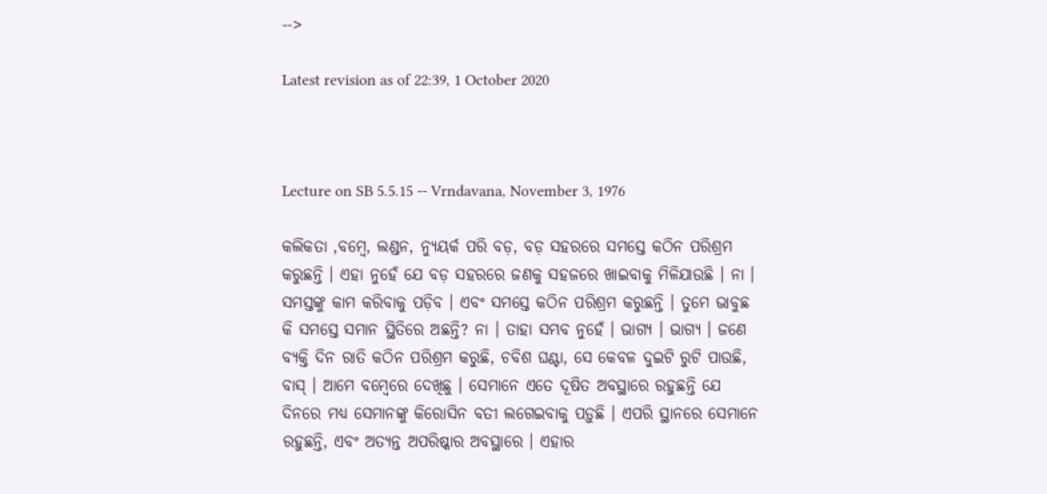-->

Latest revision as of 22:39, 1 October 2020



Lecture on SB 5.5.15 -- Vrndavana, November 3, 1976

କଲିକତା ,ବମ୍ଵେ, ଲଣ୍ଡନ, ନ୍ୟୁୟର୍କ ପରି ବଡ଼, ବଡ଼ ସହରରେ ସମସ୍ତେ କଠିନ ପରିଶ୍ରମ କରୁଛନ୍ତି । ଏହା ନୁହେଁ ଯେ ବଡ଼ ସହରରେ ଜଣକୁ ସହଜରେ ଖାଇବାକୁ ମିଳିଯାଉଛି । ନା । ସମସ୍ତଙ୍କୁ କାମ କରିବାକୁ ପଡ଼ିବ । ଏବଂ ସମସ୍ତେ କଠିନ ପରିଶ୍ରମ କରୁଛନ୍ତି । ତୁମେ ଭାବୁଛ କି ସମସ୍ତେ ସମାନ ସ୍ଥିତିରେ ଅଛନ୍ତି? ନା । ତାହା ସମ୍ଭବ ନୁହେଁ । ଭାଗ୍ୟ । ଭାଗ୍ୟ । ଜଣେ ବ୍ୟକ୍ତି ଦିନ ରାତି କଠିନ ପରିଶ୍ରମ କରୁଛି, ଚବିଶ ଘଣ୍ଟା, ସେ କେବଳ ଦୁଇଟି ରୁଟି ପାଉଛି, ବାସ୍ । ଆମେ ବମ୍ଵେରେ ଦେଖିଛୁ । ସେମାନେ ଏତେ ଦୂଷିତ ଅବସ୍ଥାରେ ରହୁଛନ୍ତି ଯେ ଦିନରେ ମଧ୍ୟ ସେମାନଙ୍କୁ କିରୋସିନ ବତୀ ଲଗେଇବାକୁ ପଡ଼ୁଛି । ଏପରି ସ୍ଥାନରେ ସେମାନେ ରହୁଛନ୍ତି, ଏବଂ ଅତ୍ୟନ୍ତ ଅପରିଷ୍କାର ଅବସ୍ଥାରେ । ଏହାର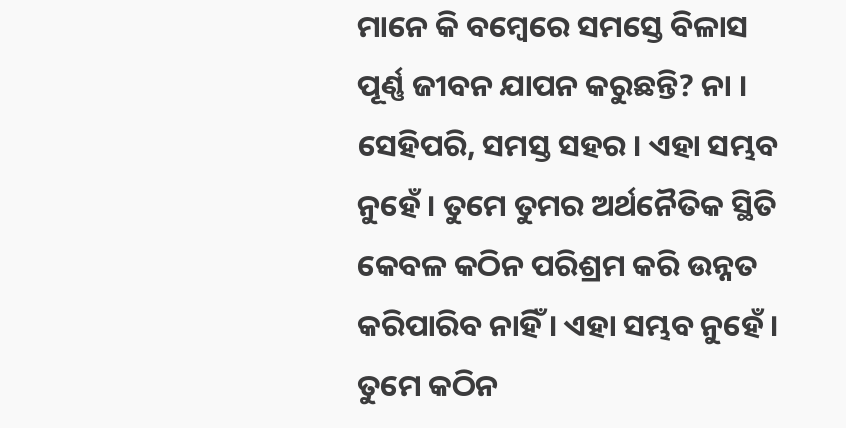ମାନେ କି ବମ୍ବେରେ ସମସ୍ତେ ବିଳାସ ପୂର୍ଣ୍ଣ ଜୀବନ ଯାପନ କରୁଛନ୍ତି? ନା । ସେହିପରି, ସମସ୍ତ ସହର । ଏହା ସମ୍ଭବ ନୁହେଁ । ତୁମେ ତୁମର ଅର୍ଥନୈତିକ ସ୍ଥିତି କେବଳ କଠିନ ପରିଶ୍ରମ କରି ଉନ୍ନତ କରିପାରିବ ନାହିଁ । ଏହା ସମ୍ଭବ ନୁହେଁ । ତୁମେ କଠିନ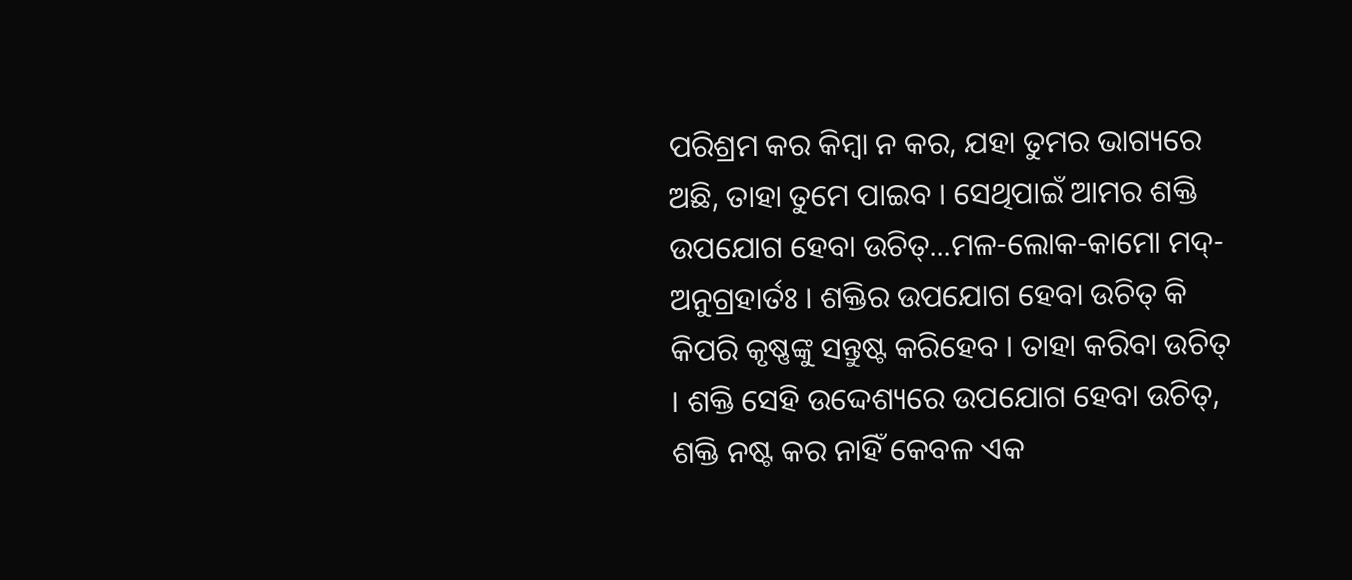ପରିଶ୍ରମ କର କିମ୍ଵା ନ କର, ଯହା ତୁମର ଭାଗ୍ୟରେ ଅଛି, ତାହା ତୁମେ ପାଇବ । ସେଥିପାଇଁ ଆମର ଶକ୍ତି ଉପଯୋଗ ହେବା ଉଚିତ୍...ମଳ-ଲୋକ-କାମୋ ମଦ୍-ଅନୁଗ୍ରହାର୍ତଃ । ଶକ୍ତିର ଉପଯୋଗ ହେବା ଉଚିତ୍ କି କିପରି କୃଷ୍ଣଙ୍କୁ ସନ୍ତୁଷ୍ଟ କରିହେବ । ତାହା କରିବା ଉଚିତ୍ । ଶକ୍ତି ସେହି ଉଦ୍ଦେଶ୍ୟରେ ଉପଯୋଗ ହେବା ଉଚିତ୍, ଶକ୍ତି ନଷ୍ଟ କର ନାହିଁ କେବଳ ଏକ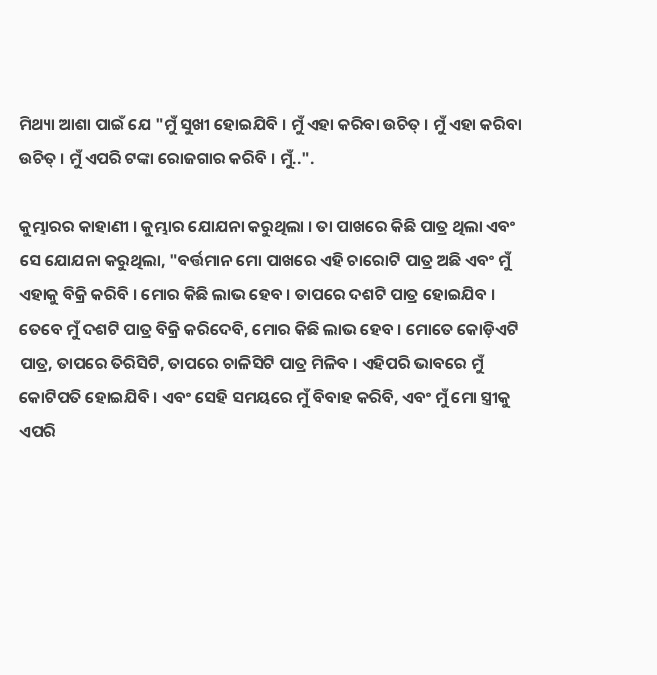ମିଥ୍ୟା ଆଶା ପାଇଁ ଯେ "ମୁଁ ସୁଖୀ ହୋଇଯିବି । ମୁଁ ଏହା କରିବା ଉଚିତ୍ । ମୁଁ ଏହା କରିବା ଉଚିତ୍ । ମୁଁ ଏପରି ଟଙ୍କା ରୋଜଗାର କରିବି । ମୁଁ..".

କୁମ୍ଭାରର କାହାଣୀ । କୁମ୍ଭାର ଯୋଯନା କରୁଥିଲା । ତା ପାଖରେ କିଛି ପାତ୍ର ଥିଲା ଏବଂ ସେ ଯୋଯନା କରୁଥିଲା, "ବର୍ତ୍ତମାନ ମୋ ପାଖରେ ଏହି ଚାରୋଟି ପାତ୍ର ଅଛି ଏବଂ ମୁଁ ଏହାକୁ ବିକ୍ରି କରିବି । ମୋର କିଛି ଲାଭ ହେବ । ତାପରେ ଦଶଟି ପାତ୍ର ହୋଇଯିବ । ତେବେ ମୁଁ ଦଶଟି ପାତ୍ର ବିକ୍ରି କରିଦେବି, ମୋର କିଛି ଲାଭ ହେବ । ମୋତେ କୋଡ଼ିଏଟି ପାତ୍ର, ତାପରେ ତିରିସିଟି, ତାପରେ ଚାଳିସିଟି ପାତ୍ର ମିଳିବ । ଏହିପରି ଭାବରେ ମୁଁ କୋଟିପତି ହୋଇଯିବି । ଏବଂ ସେହି ସମୟରେ ମୁଁ ବିବାହ କରିବି, ଏବଂ ମୁଁ ମୋ ସ୍ତ୍ରୀକୁ ଏପରି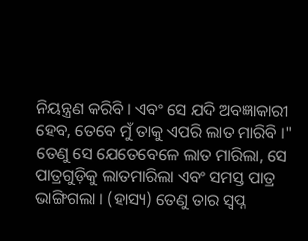ନିୟନ୍ତ୍ରଣ କରିବି । ଏବଂ ସେ ଯଦି ଅବଜ୍ଞାକାରୀ ହେବ, ତେବେ ମୁଁ ତାକୁ ଏପରି ଲାତ ମାରିବି ।" ତେଣୁ ସେ ଯେତେବେଳେ ଲାତ ମାରିଲା, ସେ ପାତ୍ରଗୁଡ଼ିକୁ ଲାତମାରିଲା ଏବଂ ସମସ୍ତ ପାତ୍ର ଭାଙ୍ଗିଗଲା । (ହାସ୍ୟ) ତେଣୁ ତାର ସ୍ଵପ୍ନ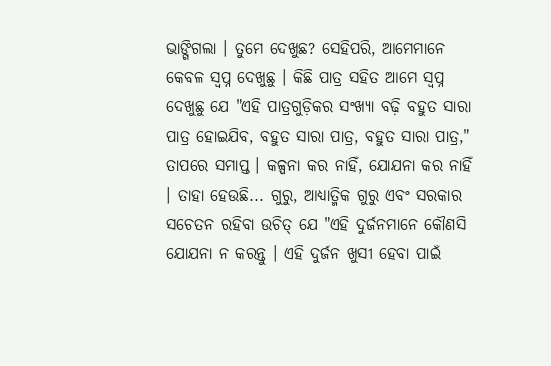ଭାଙ୍ଗିଗଲା । ତୁମେ ଦେଖୁଛ? ସେହିପରି, ଆମେମାନେ କେବଳ ସ୍ଵପ୍ନ ଦେଖୁଛୁ । କିଛି ପାତ୍ର ସହିତ ଆମେ ସ୍ଵପ୍ନ ଦେଖୁଛୁ ଯେ "ଏହି ପାତ୍ରଗୁଡ଼ିକର ସଂଖ୍ୟା ବଢ଼ି ବହୁତ ସାରା ପାତ୍ର ହୋଇଯିବ, ବହୁତ ସାରା ପାତ୍ର, ବହୁତ ସାରା ପାତ୍ର," ତାପରେ ସମାପ୍ତ । କଳ୍ପନା କର ନାହିଁ, ଯୋଯନା କର ନାହିଁ । ତାହା ହେଉଛି... ଗୁରୁ, ଆଧ୍ୟାତ୍ମିକ ଗୁରୁ ଏବଂ ସରକାର ସଚେତନ ରହିବା ଉଚିତ୍ ଯେ "ଏହି ଦୁର୍ଜନମାନେ କୌଣସି ଯୋଯନା ନ କରନ୍ତୁ । ଏହି ଦୁର୍ଜନ ଖୁସୀ ହେବା ପାଇଁ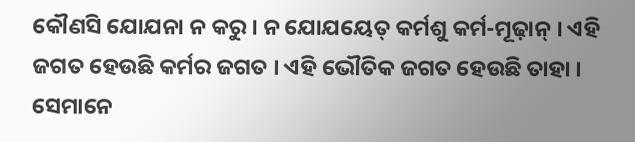କୌଣସି ଯୋଯନା ନ କରୁ । ନ ଯୋଯୟେତ୍ କର୍ମଶୁ କର୍ମ-ମୂଢ଼ାନ୍ । ଏହି ଜଗତ ହେଉଛି କର୍ମର ଜଗତ । ଏହି ଭୌତିକ ଜଗତ ହେଉଛି ତାହା । ସେମାନେ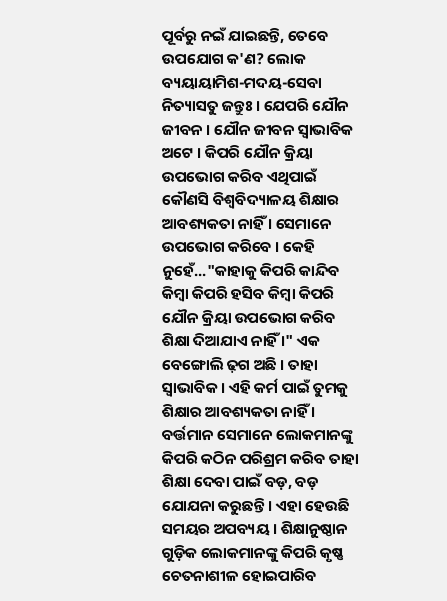ପୂର୍ବରୁ ନଇଁ ଯାଇଛନ୍ତି, ତେବେ ଉପଯୋଗ କ'ଣ? ଲୋକ ବ୍ୟୟାୟାମିଶ-ମଦୟ-ସେବା ନିତ୍ୟାସତୁ ଜନ୍ତୁଃ । ଯେପରି ଯୌନ ଜୀବନ । ଯୌନ ଜୀବନ ସ୍ଵାଭାବିକ ଅଟେ । କିପରି ଯୌନ କ୍ରିୟା ଉପଭୋଗ କରିବ ଏଥିପାଇଁ କୌଣସି ବିଶ୍ଵବିଦ୍ୟାଳୟ ଶିକ୍ଷାର ଆବଶ୍ୟକତା ନାହିଁ । ସେମାନେ ଉପଭୋଗ କରିବେ । କେହି ନୁହେଁ..."କାହାକୁ କିପରି କାନ୍ଦିବ କିମ୍ଵା କିପରି ହସିବ କିମ୍ଵା କିପରି ଯୌନ କ୍ରିୟା ଉପଭୋଗ କରିବ ଶିକ୍ଷା ଦିଆଯାଏ ନାହିଁ ।" ଏକ ବେଙ୍ଗୋଲି ଢ଼ଗ ଅଛି । ତାହା ସ୍ଵାଭାବିକ । ଏହି କର୍ମ ପାଇଁ ତୁମକୁ ଶିକ୍ଷାର ଆବଶ୍ୟକତା ନାହିଁ । ବର୍ତ୍ତମାନ ସେମାନେ ଲୋକମାନଙ୍କୁ କିପରି କଠିନ ପରିଶ୍ରମ କରିବ ତାହା ଶିକ୍ଷା ଦେବା ପାଇଁ ବଡ଼, ବଡ଼ ଯୋଯନା କରୁଛନ୍ତି । ଏହା ହେଉଛି ସମୟର ଅପବ୍ୟୟ । ଶିକ୍ଷାନୁଷ୍ଠାନ ଗୁଡ଼ିକ ଲୋକମାନଙ୍କୁ କିପରି କୃଷ୍ଣ ଚେତନାଶୀଳ ହୋଇପାରିବ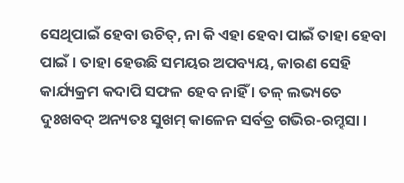ସେଥିପାଇଁ ହେବା ଉଚିତ୍, ନା କି ଏହା ହେବା ପାଇଁ ତାହା ହେବା ପାଇଁ । ତାହା ହେଉଛି ସମୟର ଅପବ୍ୟୟ, କାରଣ ସେହି କାର୍ଯ୍ୟକ୍ରମ କଦାପି ସଫଳ ହେବ ନାହିଁ । ତଳ୍ ଲଭ୍ୟତେ ଦୁଃଖବଦ୍ ଅନ୍ୟତଃ ସୁଖମ୍ କାଳେନ ସର୍ବତ୍ର ଗଭିର-ରମ୍ହସା ।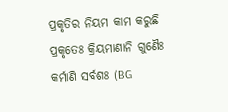ପ୍ରକୃତିର ନିୟମ କାମ କରୁଛି ପ୍ରକୃତେଃ କ୍ରିୟମାଣାନି ଗୁଣୈଃ କର୍ମାଣି ସର୍ବଶଃ (BG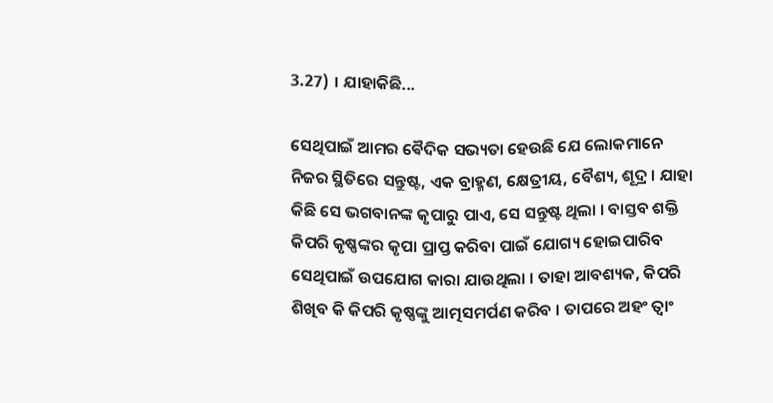3.27) । ଯାହାକିଛି...

ସେଥିପାଇଁ ଆମର ଵୈଦିକ ସଭ୍ୟତା ହେଉଛି ଯେ ଲୋକମାନେ ନିଜର ସ୍ଥିତିରେ ସନ୍ତୁଷ୍ଟ, ଏକ ବ୍ରାହ୍ମଣ, କ୍ଷେତ୍ରୀୟ, ବୈଶ୍ୟ, ଶୂଦ୍ର । ଯାହା କିଛି ସେ ଭଗବାନଙ୍କ କୃପାରୁ ପାଏ, ସେ ସନ୍ତୁଷ୍ଟ ଥିଲା । ବାସ୍ତବ ଶକ୍ତି କିପରି କୃଷ୍ଣଙ୍କର କୃପା ପ୍ରାପ୍ତ କରିବା ପାଇଁ ଯୋଗ୍ୟ ହୋଇପାରିବ ସେଥିପାଇଁ ଉପଯୋଗ କାରା ଯାଉଥିଲା । ତାହା ଆବଶ୍ୟକ, କିପରି ଶିଖିବ କି କିପରି କୃଷ୍ଣଙ୍କୁ ଆତ୍ମସମର୍ପଣ କରିବ । ତାପରେ ଅହଂ ତ୍ଵାଂ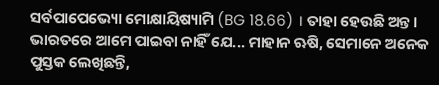ସର୍ବପାପେଭ୍ୟୋ ମୋକ୍ଷାୟିଷ୍ୟାମି (BG 18.66) । ତାହା ହେଉଛି ଅନ୍ତ । ଭାରତରେ ଆମେ ପାଇବା ନାହିଁ ଯେ... ମାହାନ ଋଷି, ସେମାନେ ଅନେକ ପୁସ୍ତକ ଲେଖିଛନ୍ତି,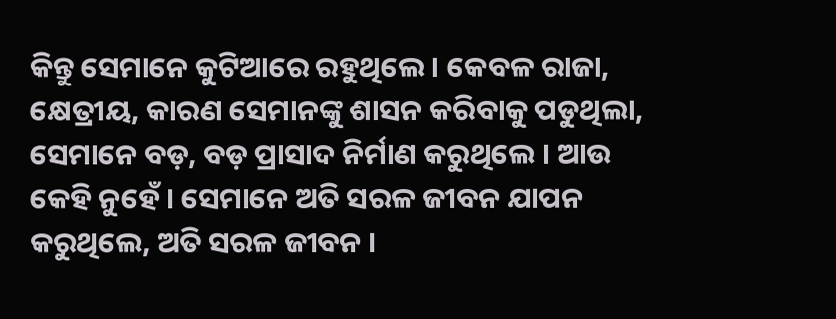କିନ୍ତୁ ସେମାନେ କୁଟିଆରେ ରହୁଥିଲେ । କେବଳ ରାଜା, କ୍ଷେତ୍ରୀୟ, କାରଣ ସେମାନଙ୍କୁ ଶାସନ କରିବାକୁ ପଡୁଥିଲା, ସେମାନେ ବଡ଼, ବଡ଼ ପ୍ରାସାଦ ନିର୍ମାଣ କରୁଥିଲେ । ଆଉ କେହି ନୁହେଁ । ସେମାନେ ଅତି ସରଳ ଜୀବନ ଯାପନ କରୁଥିଲେ, ଅତି ସରଳ ଜୀବନ ।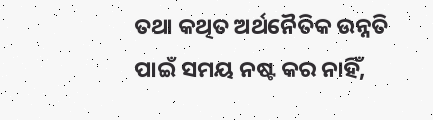ତଥା କଥିତ ଅର୍ଥନୈତିକ ଉନ୍ନତି ପାଇଁ ସମୟ ନଷ୍ଟ କର ନାହିଁ,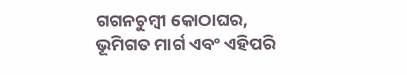ଗଗନଚୁମ୍ବୀ କୋଠାଘର, ଭୂମିଗତ ମାର୍ଗ ଏବଂ ଏହିପରି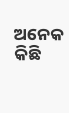ଅନେକ କିଛି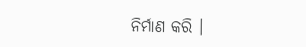ନିର୍ମାଣ କରି ।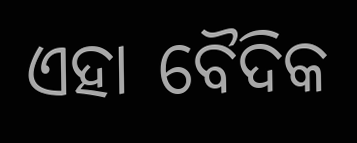ଏହା ବୈଦିକ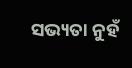ସଭ୍ୟତା ନୁହଁ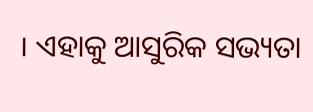। ଏହାକୁ ଆସୁରିକ ସଭ୍ୟତା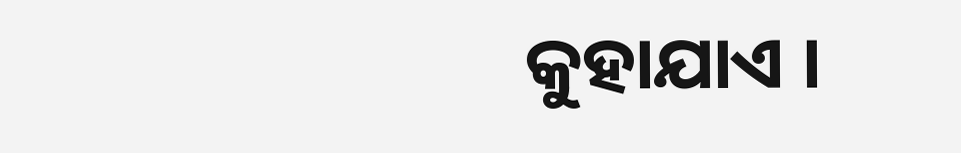କୁହାଯାଏ ।